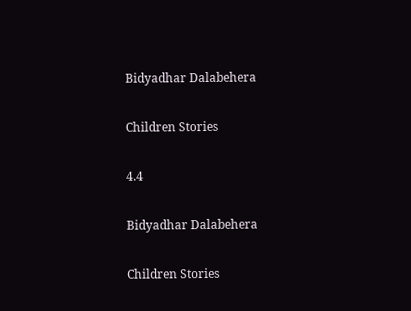Bidyadhar Dalabehera

Children Stories

4.4

Bidyadhar Dalabehera

Children Stories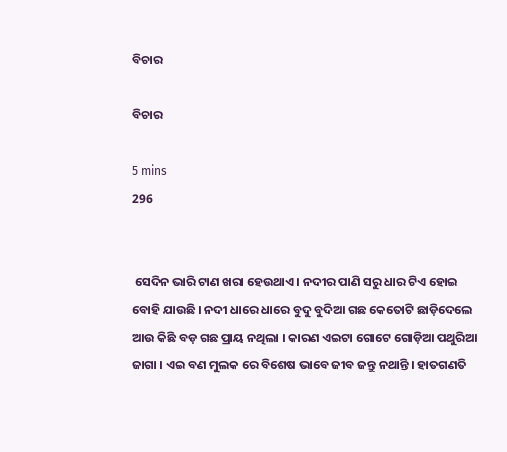ବିଚାର

ବିଚାର

5 mins
296


 ସେଦିନ ଭାରି ଟାଣ ଖରା ହେଉଥାଏ । ନଦୀର ପାଣି ସରୁ ଧାର ଟିଏ ହୋଇ ବୋହି ଯାଉଛି । ନଦୀ ଧାରେ ଧାରେ ବୁଦୁ ବୁଦିଆ ଗଛ କେତୋଟି ଛାଡ଼ିଦେଲେ ଆଉ କିଛି ବଡ଼ ଗଛ ପ୍ରାୟ ନଥିଲା । କାରଣ ଏଇଟା ଗୋଟେ ଗୋଡ଼ିଆ ପଥୁରିଆ ଜାଗା । ଏଇ ବଣ ମୁଲକ ରେ ବିଶେଷ ଭାବେ ଜୀବ ଜନ୍ତୁ ନଥାନ୍ତି । ହାତଗଣତି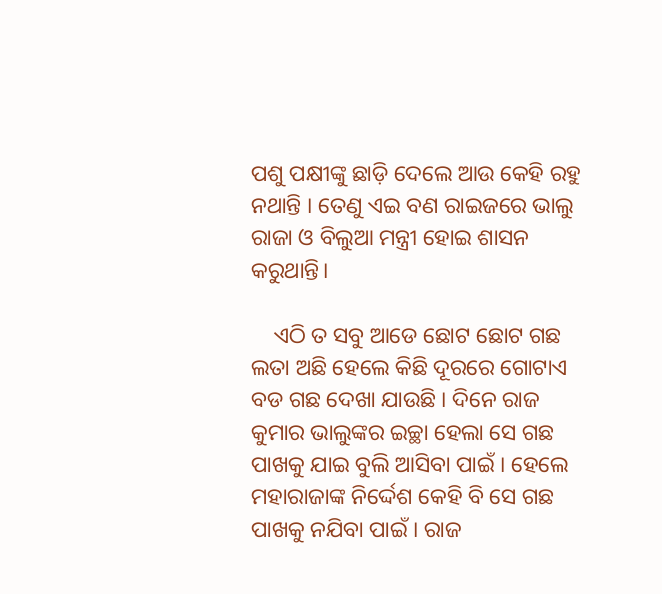ପଶୁ ପକ୍ଷୀଙ୍କୁ ଛାଡ଼ି ଦେଲେ ଆଉ କେହି ରହୁ ନଥାନ୍ତି । ତେଣୁ ଏଇ ବଣ ରାଇଜରେ ଭାଲୁ ରାଜା ଓ ବିଲୁଆ ମନ୍ତ୍ରୀ ହୋଇ ଶାସନ କରୁଥାନ୍ତି।

    ଏଠି ତ ସବୁ ଆଡେ ଛୋଟ ଛୋଟ ଗଛ ଲତା ଅଛି ହେଲେ କିଛି ଦୂରରେ ଗୋଟାଏ ବଡ ଗଛ ଦେଖା ଯାଉଛି । ଦିନେ ରାଜ କୁମାର ଭାଲୁଙ୍କର ଇଚ୍ଛା ହେଲା ସେ ଗଛ ପାଖକୁ ଯାଇ ବୁଲି ଆସିବା ପାଇଁ । ହେଲେ ମହାରାଜାଙ୍କ ନିର୍ଦ୍ଦେଶ କେହି ବି ସେ ଗଛ ପାଖକୁ ନଯିବା ପାଇଁ । ରାଜ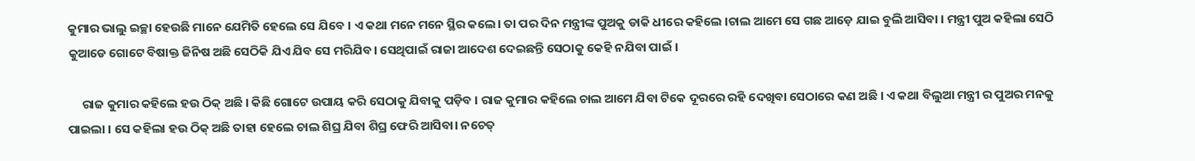କୁମାର ଭାଲୁ ଇଚ୍ଛା ହେଉଛି ମାନେ ଯେମିତି ହେଲେ ସେ ଯିବେ । ଏ କଥା ମନେ ମନେ ସ୍ଥିର କଲେ। ତା ପର ଦିନ ମନ୍ତ୍ରୀଙ୍କ ପୁଅକୁ ଡାକି ଧୀରେ କହିଲେ ।ଚାଲ ଆମେ ସେ ଗଛ ଆଡ଼େ ଯାଇ ବୁଲି ଆସିବା । ମନ୍ତ୍ରୀ ପୁଅ କହିଲା ସେଠି କୁଆଡେ ଗୋଟେ ବିଷାକ୍ତ ଜିନିଷ ଅଛି ସେଠିକି ଯିଏ ଯିବ ସେ ମରିଯିବ। ସେଥିପାଇଁ ରାଜା ଆଦେଶ ଦେଇଛନ୍ତି ସେଠାକୁ କେହି ନଯିବା ପାଇଁ ।

     ରାଜ କୁମାର କହିଲେ ହଉ ଠିକ୍ ଅଛି । କିଛି ଗୋଟେ ଉପାୟ କରି ସେଠାକୁ ଯିବାକୁ ପଡ଼ିବ । ରାଜ କୁମାର କହିଲେ ଚାଲ ଆମେ ଯିବା ଟିକେ ଦୂରରେ ରହି ଦେଖିବା ସେଠାରେ କଣ ଅଛି । ଏ କଥା ବିଲୁଆ ମନ୍ତ୍ରୀ ର ପୁଅର ମନକୁ ପାଇଲା । ସେ କହିଲା ହଉ ଠିକ୍ ଅଛି ତାହା ହେଲେ ଚାଲ ଶିଘ୍ର ଯିବା ଶିଘ୍ର ଫେରି ଆସିବା। ନଚେତ୍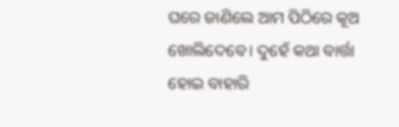ଘରେ ଜାଣିଲେ ଆମ ପିଠିରେ କୂଅ ଖୋଲିଦେବେ। ଦୁହେଁ କଥା ବାର୍ତ୍ତା ହୋଇ ବାହାରି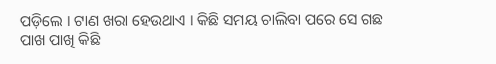ପଡ଼ିଲେ । ଟାଣ ଖରା ହେଉଥାଏ । କିଛି ସମୟ ଚାଲିବା ପରେ ସେ ଗଛ ପାଖ ପାଖି କିଛି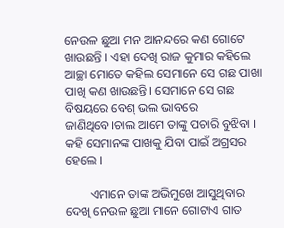ନେଉଳ ଛୁଆ ମନ ଆନନ୍ଦରେ କଣ ଗୋଟେ ଖାଉଛନ୍ତି । ଏହା ଦେଖି ରାଜ କୁମାର କହିଲେ ଆଚ୍ଛା ମୋତେ କହିଲ ସେମାନେ ସେ ଗଛ ପାଖା ପାଖି କଣ ଖାଉଛନ୍ତି। ସେମାନେ ସେ ଗଛ ବିଷୟରେ ବେଶ୍ ଭଲ ଭାବରେ ଜାଣିଥିବେ।ଚାଲ ଆମେ ତାଙ୍କୁ ପଚାରି ବୁଝିବା । କହି ସେମାନଙ୍କ ପାଖକୁ ଯିବା ପାଇଁ ଅଗ୍ରସର ହେଲେ ।

        ଏମାନେ ତାଙ୍କ ଅଭିମୁଖେ ଆସୁଥିବାର ଦେଖି ନେଉଳ ଛୁଆ ମାନେ ଗୋଟାଏ ଗାତ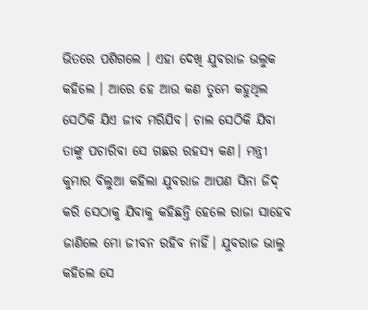ଭିତରେ ପଶିଗଲେ । ଏହା ଦେଖି ଯୁବରାଜ ଭଲୁକ କହିଲେ । ଆରେ ହେ ଆଉ କଣ ତୁମେ କହୁଥିଲ ସେଠିକି ଯିଏ ଜୀବ ମରିଯିବ। ଚାଲ ସେଠିକି ଯିବା ତାଙ୍କୁ ପଚାରିବା ସେ ଗଛର ରହସ୍ୟ କଣ। ମନ୍ତ୍ରୀ କୁମାର ବିଲୁଆ କହିଲା ଯୁବରାଜ ଆପଣ ସିନା ଜିଦ୍ କରି ସେଠାକୁ ଯିବାକୁ କହିଛନ୍ତି ହେଲେ ରାଜା ସାହେବ ଜାଣିଲେ ମୋ ଜୀବନ ରହିବ ନାହିଁ। ଯୁବରାଜ ଭାଲୁ କହିଲେ ସେ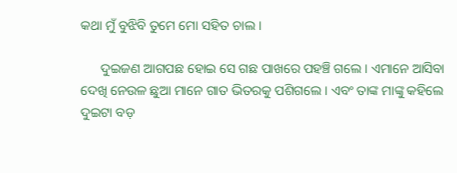କଥା ମୁଁ ବୁଝିବି ତୁମେ ମୋ ସହିତ ଚାଲ ।

      ଦୁଇଜଣ ଆଗପଛ ହୋଇ ସେ ଗଛ ପାଖରେ ପହଞ୍ଚି ଗଲେ । ଏମାନେ ଆସିବା ଦେଖି ନେଉଳ ଛୁଆ ମାନେ ଗାତ ଭିତରକୁ ପଶିଗଲେ । ଏବଂ ତାଙ୍କ ମାଙ୍କୁ କହିଲେ ଦୁଇଟା ବଡ଼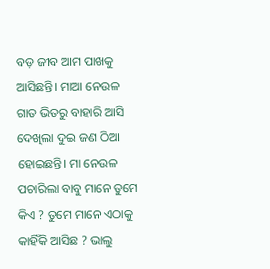ବଡ଼ ଜୀବ ଆମ ପାଖକୁ ଆସିଛନ୍ତି। ମାଆ ନେଉଳ ଗାତ ଭିତରୁ ବାହାରି ଆସି ଦେଖିଲା ଦୁଇ ଜଣ ଠିଆ ହୋଇଛନ୍ତି। ମା ନେଉଳ ପଚାରିଲା ବାବୁ ମାନେ ତୁମେ କିଏ ? ତୁମେ ମାନେ ଏଠାକୁ କାହିଁକି ଆସିଛ ? ଭାଲୁ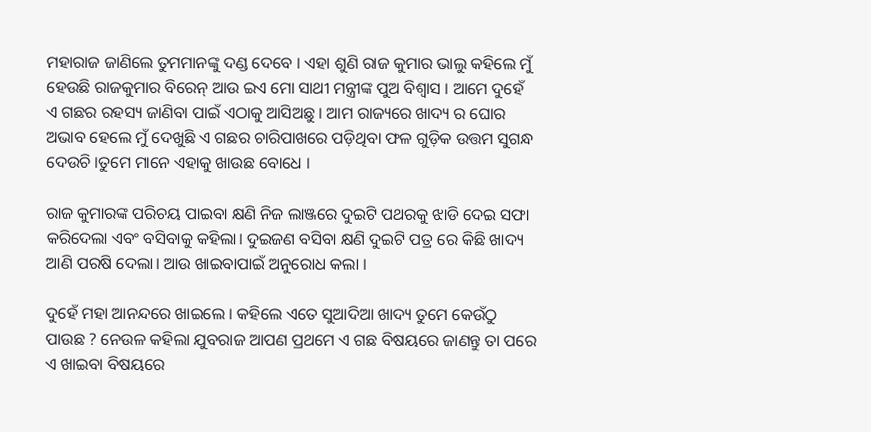ମହାରାଜ ଜାଣିଲେ ତୁମମାନଙ୍କୁ ଦଣ୍ଡ ଦେବେ । ଏହା ଶୁଣି ରାଜ କୁମାର ଭାଲୁ କହିଲେ ମୁଁ ହେଉଛି ରାଜକୁମାର ବିରେନ୍ ଆଉ ଇଏ ମୋ ସାଥୀ ମନ୍ତ୍ରୀଙ୍କ ପୁଅ ବିଶ୍ବାସ । ଆମେ ଦୁହେଁ ଏ ଗଛର ରହସ୍ୟ ଜାଣିବା ପାଇଁ ଏଠାକୁ ଆସିଅଛୁ । ଆମ ରାଜ୍ୟରେ ଖାଦ୍ୟ ର ଘୋର ଅଭାବ ହେଲେ ମୁଁ ଦେଖୁଛି ଏ ଗଛର ଚାରିପାଖରେ ପଡ଼ିଥିବା ଫଳ ଗୁଡ଼ିକ ଉତ୍ତମ ସୁଗନ୍ଧ ଦେଉଚି ।ତୁମେ ମାନେ ଏହାକୁ ଖାଉଛ ବୋଧେ ।

ରାଜ କୁମାରଙ୍କ ପରିଚୟ ପାଇବା କ୍ଷଣି ନିଜ ଲାଞ୍ଜରେ ଦୁଇଟି ପଥରକୁ ଝାଡି ଦେଇ ସଫା କରିଦେଲା ଏବଂ ବସିବାକୁ କହିଲା। ଦୁଇଜଣ ବସିବା କ୍ଷଣି ଦୁଇଟି ପତ୍ର ରେ କିଛି ଖାଦ୍ୟ ଆଣି ପରଷି ଦେଲା। ଆଉ ଖାଇବାପାଇଁ ଅନୁରୋଧ କଲା ।

ଦୁହେଁ ମହା ଆନନ୍ଦରେ ଖାଇଲେ । କହିଲେ ଏତେ ସୁଆଦିଆ ଖାଦ୍ୟ ତୁମେ କେଉଁଠୁ ପାଉଛ ? ନେଉଳ କହିଲା ଯୁବରାଜ ଆପଣ ପ୍ରଥମେ ଏ ଗଛ ବିଷୟରେ ଜାଣନ୍ତୁ ତା ପରେ ଏ ଖାଇବା ବିଷୟରେ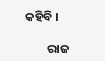କହିବି ।

        ରାଜ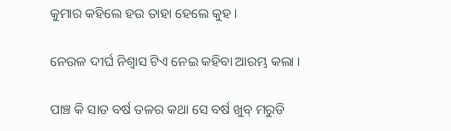କୁମାର କହିଲେ ହଉ ତାହା ହେଲେ କୁହ ।

ନେଉଳ ଦୀର୍ଘ ନିଶ୍ଵାସ ଟିଏ ନେଇ କହିବା ଆରମ୍ଭ କଲା ।

ପାଞ୍ଚ କି ସାତ ବର୍ଷ ତଳର କଥା ସେ ବର୍ଷ ଖୁବ୍ ମରୁଡି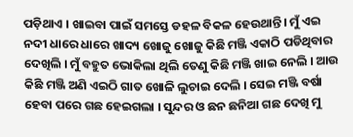ପଡ଼ିଥାଏ । ଖାଇବା ପାଇଁ ସମସ୍ତେ ଡହଳ ବିକଳ ହେଉଥାନ୍ତି। ମୁଁ ଏଇ ନଦୀ ଧାରେ ଧାରେ ଖାଦ୍ୟ ଖୋଜୁ ଖୋଜୁ କିଛି ମଞ୍ଜି ଏକାଠି ପଡିଥିବାର ଦେଖିଲି । ମୁଁ ବହୁତ ଭୋକିଲା ଥିଲି ତେଣୁ କିଛି ମଞ୍ଜି ଖାଇ ନେଲି । ଆଉ କିଛି ମଞ୍ଜି ଅଣି ଏଇଠି ଗାତ ଖୋଳି ଲୁଚାଇ ଦେଲି । ସେଇ ମଞ୍ଜି ବର୍ଷା ହେବା ପରେ ଗଛ ହେଇଗଲା । ସୁନ୍ଦର ଓ ଛନ ଛନିଆ ଗଛ ଦେଖି ମୁ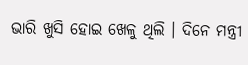ଭାରି ଖୁସି ହୋଇ ଖେଳୁ ଥିଲି । ଦିନେ ମନ୍ତ୍ରୀ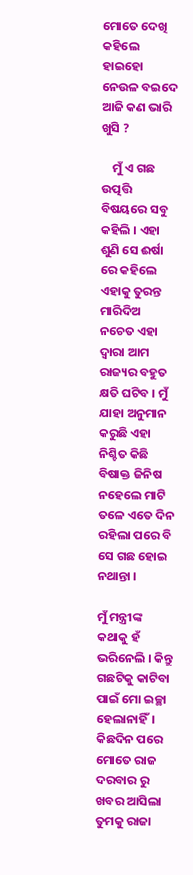ମୋତେ ଦେଖି କହିଲେ ହାଇହୋ ନେଉଳ ବଇଦେ ଆଜି କଣ ଭାରି ଖୁସି ?

    ମୁଁ ଏ ଗଛ ଉତ୍ପତ୍ତି ବିଷୟରେ ସବୁ କହିଲି । ଏହା ଶୁଣି ସେ ଈର୍ଷା ରେ କହିଲେ ଏହାକୁ ତୁରନ୍ତ ମାରିଦିଅ ନଚେତ ଏହା ଦ୍ବାରା ଆମ ରାଜ୍ୟର ବହୁତ କ୍ଷତି ଘଟିବ । ମୁଁ ଯାହା ଅନୁମାନ କରୁଛି ଏହା ନିଶ୍ଚିତ କିଛି ବିଷାକ୍ତ ଜିନିଷ ନହେଲେ ମାଟି ତଳେ ଏତେ ଦିନ ରହିଲା ପରେ ବି ସେ ଗଛ ହୋଇ ନଥାନ୍ତା ।

ମୁଁ ମନ୍ତ୍ରୀଙ୍କ କଥାକୁ ହଁ ଭରିନେଲି । କିନ୍ତୁ ଗଛଟିକୁ କାଟିବା ପାଇଁ ମୋ ଇଚ୍ଛା ହେଲାନାହିଁ। କିଛଦିନ ପରେ ମୋତେ ରାଜ ଦରବାର ରୁ ଖବର ଆସିଲା ତୁମକୁ ରାଜା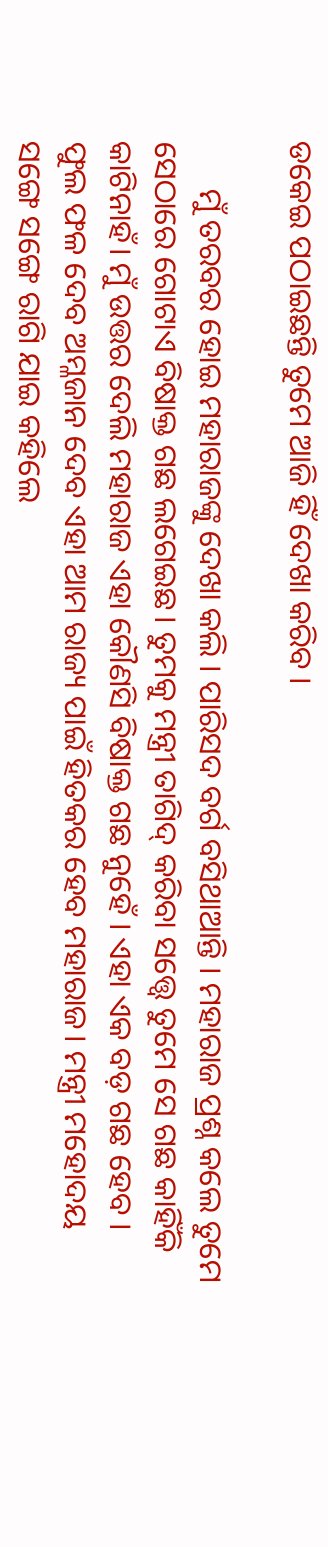ଡକେଇ ପଠାଇଛନ୍ତି ତୁମେ ଆଜି ହିଁ ଦେଖା କରିବ ।

      ମୁଁ ତରବର ହୋଇ ମହାରାଜଙ୍କୁ ଦେଖା କଲି । ପାରିସଦ ବର୍ଗ ବସିଥାଆନ୍ତି । ମହାରାଜ ପ୍ରଶ୍ନ କଲେ ତୁମେ ସେଠାରେ ଗୋଟାଏ ବିଷାକ୍ତ ଗଛ ଲଗେଇଛ। ତୁମକୁ ମନ୍ତ୍ରୀ ତାଗିଦ୍ କରିବା ସତ୍ତ୍ୱେ ତୁମେ ସେ ଗଛ କାହିଁକି କାଟିନାହଁ। ମୁଁ ଉତ୍ତର ଦେଲି ମହାରାଜ ଏହା କୌଣସି ବିଷାକ୍ତ ଗଛ ନୁହେଁ । ଏହା ଏକ ବଡ଼ ଗଛ ହେବ । ଫୁଲ ଫଳ ଦେବ ଅମ୍ଳଜାନ ଦେବ ଏହା ଆମ ରାଜ୍ୟ ପାଇଁ ହିତକର ହେବ ମହାରାଜ। ମନ୍ତ୍ରୀ ମହୋଦୟ ସଙ୍ଗେ ସଙ୍ଗେ ରାଗି ଯାଇ କହିଲେ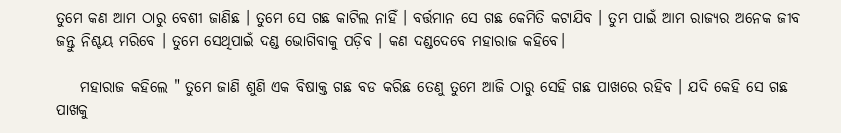ତୁମେ କଣ ଆମ ଠାରୁ ବେଶୀ ଜାଣିଛ । ତୁମେ ସେ ଗଛ କାଟିଲ ନାହିଁ । ବର୍ତ୍ତମାନ ସେ ଗଛ କେମିତି କଟାଯିବ । ତୁମ ପାଇଁ ଆମ ରାଜ୍ୟର ଅନେକ ଜୀବ ଜନ୍ତୁ ନିଶ୍ଚୟ ମରିବେ । ତୁମେ ସେଥିପାଇଁ ଦଣ୍ଡ ଭୋଗିବାକୁ ପଡ଼ିବ । କଣ ଦଣ୍ଡଦେବେ ମହାରାଜ କହିବେ।

    ମହାରାଜ କହିଲେ " ତୁମେ ଜାଣି ଶୁଣି ଏକ ବିଷାକ୍ତ ଗଛ ବଡ କରିଛ ତେଣୁ ତୁମେ ଆଜି ଠାରୁ ସେହି ଗଛ ପାଖରେ ରହିବ । ଯଦି କେହି ସେ ଗଛ ପାଖକୁ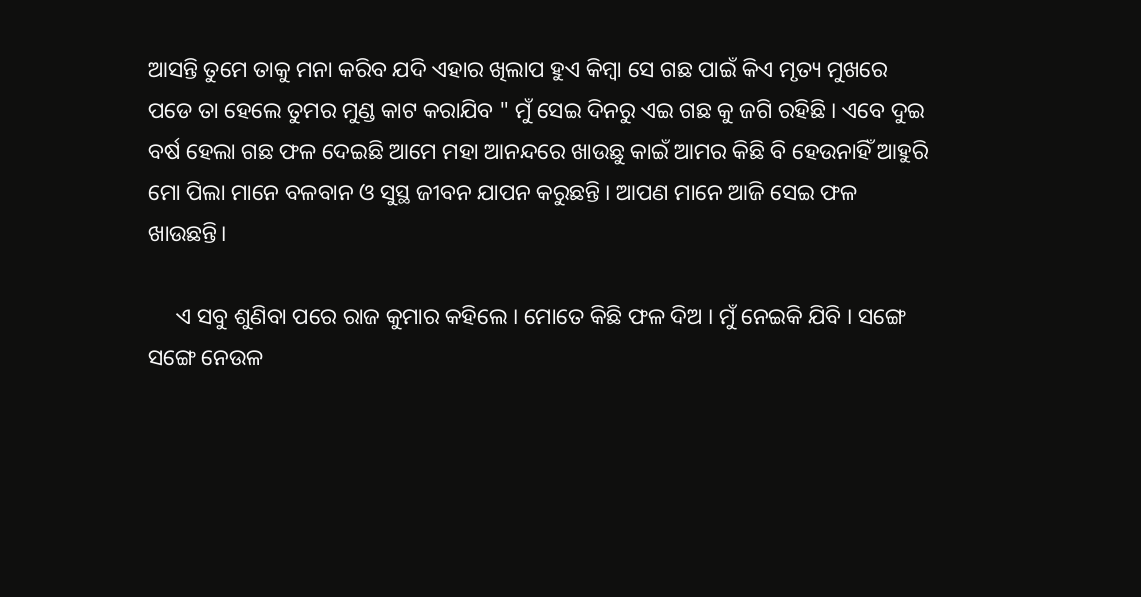ଆସନ୍ତି ତୁମେ ତାକୁ ମନା କରିବ ଯଦି ଏହାର ଖିଲାପ ହୁଏ କିମ୍ବା ସେ ଗଛ ପାଇଁ କିଏ ମୃତ୍ୟ ମୁଖରେ ପଡେ ତା ହେଲେ ତୁମର ମୁଣ୍ଡ କାଟ କରାଯିବ " ମୁଁ ସେଇ ଦିନରୁ ଏଇ ଗଛ କୁ ଜଗି ରହିଛି । ଏବେ ଦୁଇ ବର୍ଷ ହେଲା ଗଛ ଫଳ ଦେଇଛି ଆମେ ମହା ଆନନ୍ଦରେ ଖାଉଛୁ କାଇଁ ଆମର କିଛି ବି ହେଉନାହିଁ ଆହୁରି ମୋ ପିଲା ମାନେ ବଳବାନ ଓ ସୁସ୍ଥ ଜୀବନ ଯାପନ କରୁଛନ୍ତି । ଆପଣ ମାନେ ଆଜି ସେଇ ଫଳ ଖାଉଛନ୍ତି।

     ଏ ସବୁ ଶୁଣିବା ପରେ ରାଜ କୁମାର କହିଲେ । ମୋତେ କିଛି ଫଳ ଦିଅ । ମୁଁ ନେଇକି ଯିବି । ସଙ୍ଗେ ସଙ୍ଗେ ନେଉଳ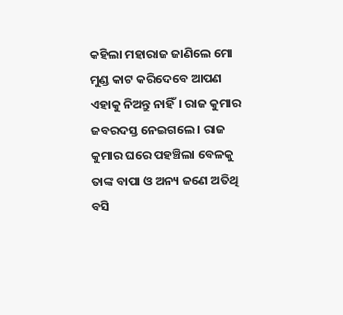କହିଲା ମହାରାଜ ଜାଣିଲେ ମୋ ମୁଣ୍ଡ କାଟ କରିଦେବେ ଆପଣ ଏହାକୁ ନିଅନ୍ତୁ ନାହିଁ। ରାଜ କୁମାର ଜବରଦସ୍ତ ନେଇଗଲେ । ରାଜ କୁମାର ଘରେ ପହଞ୍ଚିଲା ବେଳକୁ ତାଙ୍କ ବାପା ଓ ଅନ୍ୟ ଜଣେ ଅତିଥି ବସି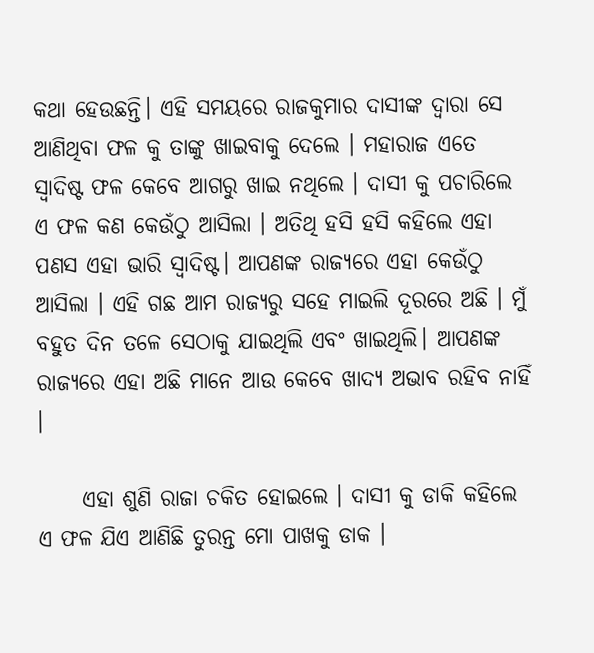କଥା ହେଉଛନ୍ତି। ଏହି ସମୟରେ ରାଜକୁମାର ଦାସୀଙ୍କ ଦ୍ଵାରା ସେ ଆଣିଥିବା ଫଳ କୁ ତାଙ୍କୁ ଖାଇବାକୁ ଦେଲେ । ମହାରାଜ ଏତେ ସ୍ୱାଦିଷ୍ଟ ଫଳ କେବେ ଆଗରୁ ଖାଇ ନଥିଲେ । ଦାସୀ କୁ ପଚାରିଲେ ଏ ଫଳ କଣ କେଉଁଠୁ ଆସିଲା । ଅତିଥି ହସି ହସି କହିଲେ ଏହା ପଣସ ଏହା ଭାରି ସ୍ୱାଦିଷ୍ଟ। ଆପଣଙ୍କ ରାଜ୍ୟରେ ଏହା କେଉଁଠୁ ଆସିଲା । ଏହି ଗଛ ଆମ ରାଜ୍ୟରୁ ସହେ ମାଇଲି ଦୂରରେ ଅଛି । ମୁଁ ବହୁତ ଦିନ ତଳେ ସେଠାକୁ ଯାଇଥିଲି ଏବଂ ଖାଇଥିଲି। ଆପଣଙ୍କ ରାଜ୍ୟରେ ଏହା ଅଛି ମାନେ ଆଉ କେବେ ଖାଦ୍ୟ ଅଭାବ ରହିବ ନାହିଁ ।

     ଏହା ଶୁଣି ରାଜା ଚକିତ ହୋଇଲେ । ଦାସୀ କୁ ଡାକି କହିଲେ ଏ ଫଳ ଯିଏ ଆଣିଛି ତୁରନ୍ତ ମୋ ପାଖକୁ ଡାକ ।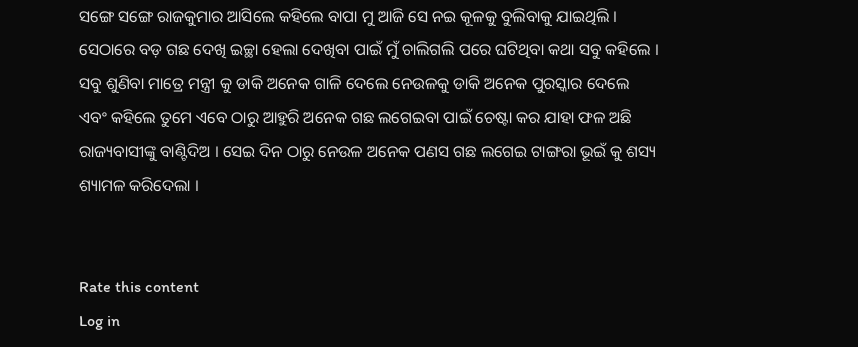ସଙ୍ଗେ ସଙ୍ଗେ ରାଜକୁମାର ଆସିଲେ କହିଲେ ବାପା ମୁ ଆଜି ସେ ନଇ କୂଳକୁ ବୁଲିବାକୁ ଯାଇଥିଲି । ସେଠାରେ ବଡ଼ ଗଛ ଦେଖି ଇଚ୍ଛା ହେଲା ଦେଖିବା ପାଇଁ ମୁଁ ଚାଲିଗଲି ପରେ ଘଟିଥିବା କଥା ସବୁ କହିଲେ । ସବୁ ଶୁଣିବା ମାତ୍ରେ ମନ୍ତ୍ରୀ କୁ ଡାକି ଅନେକ ଗାଳି ଦେଲେ ନେଉଳକୁ ଡାକି ଅନେକ ପୁରସ୍କାର ଦେଲେ ଏବଂ କହିଲେ ତୁମେ ଏବେ ଠାରୁ ଆହୁରି ଅନେକ ଗଛ ଲଗେଇବା ପାଇଁ ଚେଷ୍ଟା କର ଯାହା ଫଳ ଅଛି ରାଜ୍ୟବାସୀଙ୍କୁ ବାଣ୍ଟିଦିଅ । ସେଇ ଦିନ ଠାରୁ ନେଉଳ ଅନେକ ପଣସ ଗଛ ଲଗେଇ ଟାଙ୍ଗରା ଭୂଇଁ କୁ ଶସ୍ୟ ଶ୍ୟାମଳ କରିଦେଲା ।


Rate this content
Log in